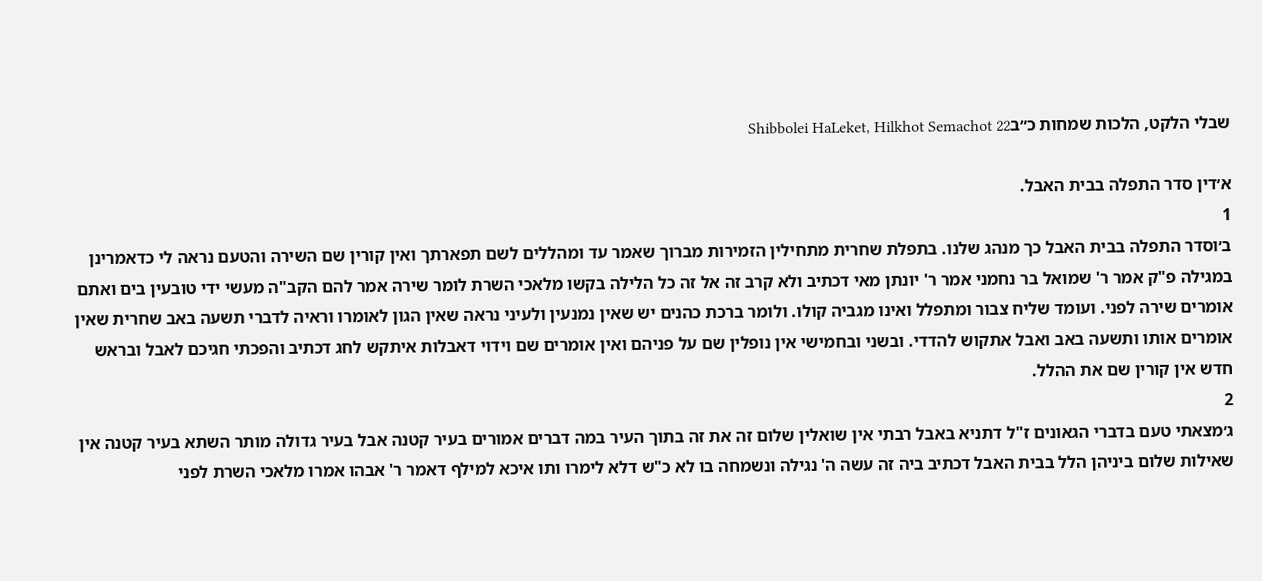שבלי הלקט, הלכות שמחות כ״בShibbolei HaLeket, Hilkhot Semachot 22

א׳דין סדר התפלה בבית האבל.
1
ב׳וסדר התפלה בבית האבל כך מנהג שלנו. בתפלת שחרית מתחילין הזמירות מברוך שאמר עד ומהללים לשם תפארתך ואין קורין שם השירה והטעם נראה לי כדאמרינן במגילה פ"ק אמר ר' שמואל בר נחמני אמר ר' יונתן מאי דכתיב ולא קרב זה אל זה כל הלילה בקשו מלאכי השרת לומר שירה אמר להם הקב"ה מעשי ידי טובעין בים ואתם אומרים שירה לפני. ועומד שליח צבור ומתפלל ואינו מגביה קולו. ולומר ברכת כהנים יש שאין נמנעין ולעיני נראה שאין הגון לאומרו וראיה לדברי תשעה באב שחרית שאין אומרים אותו ותשעה באב ואבל אתקוש להדדי. ובשני ובחמישי אין נופלין שם על פניהם ואין אומרים שם וידוי דאבלות איתקש לחג דכתיב והפכתי חגיכם לאבל ובראש חדש אין קורין שם את ההלל.
2
ג׳מצאתי טעם בדברי הגאונים ז"ל דתניא באבל רבתי אין שואלין שלום זה את זה בתוך העיר במה דברים אמורים בעיר קטנה אבל בעיר גדולה מותר השתא בעיר קטנה אין שאילות שלום ביניהן הלל בבית האבל דכתיב ביה זה עשה ה' נגילה ונשמחה בו לא כ"ש דלא לימרו ותו איכא למילף דאמר ר' אבהו אמרו מלאכי השרת לפני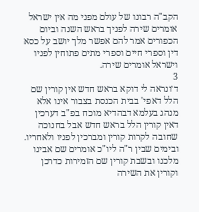הקב"ה רבונו של עולם מפני מה אין ישראל אומרים שירה לפניך בראש השנה וביום הכפורים אמר להם אפשר מלך יושב על כסא דין וספרי חיים וספרי מתים פתוחין לפניו וישראל אומרים שירה.
3
ד׳ונראה לי דוקא בראש חדש אין קורין שם הלל דאפי' בבית הכנסת בצבור אינו אלא מנהג בעלמא דבהדיא מוכח בפ"ב דערכין דאין קורין הלל בראש חדש אבל בחנוכה שחובה לקרות קורין ומברכין לפניו ולאחריו. ובימים שבין ר"ה ליו"כ אומרים שם אבינו מלכנו ובשבת קורין שם הזמירות כדרכן וקורין את השירה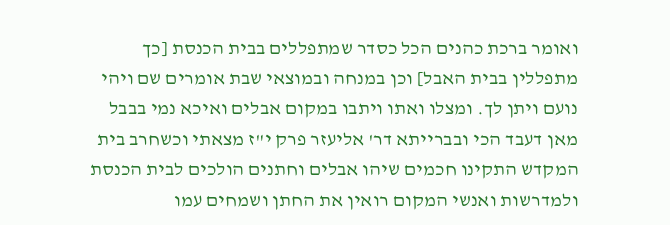ואומר ברכת כהנים הכל כסדר שמתפללים בבית הכנסת [כך מתפללין בבית האבל] וכן במנחה ובמוצאי שבת אומרים שם ויהי נועם ויתן לך. ומצלו ואתו ויתבו במקום אבלים ואיכא נמי בבבל מאן דעבד הכי ובברייתא דר' אליעזר פרק י"ז מצאתי וכשחרב בית המקדש התקינו חכמים שיהו אבלים וחתנים הולכים לבית הכנסת ולמדרשות ואנשי המקום רואין את החתן ושמחים עמו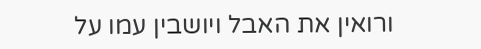ורואין את האבל ויושבין עמו על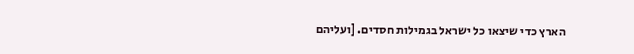הארץ כדי שיצאו כל ישראל בגמילות חסדים. [ועליהם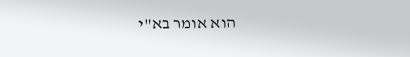הוא אומר בא"י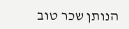הנותן שכר טוב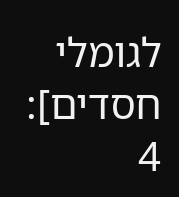לגומלי חסדים]:
4